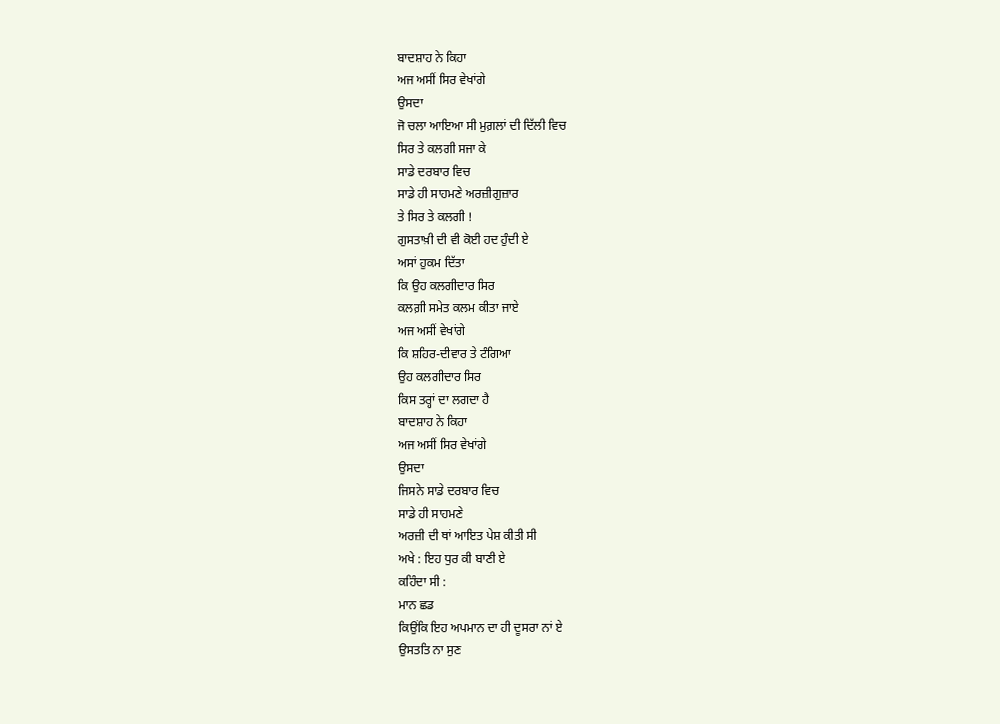ਬਾਦਸ਼ਾਹ ਨੇ ਕਿਹਾ
ਅਜ ਅਸੀਂ ਸਿਰ ਵੇਖਾਂਗੇ
ਉਸਦਾ
ਜੋ ਚਲਾ ਆਇਆ ਸੀ ਮੁਗ਼ਲਾਂ ਦੀ ਦਿੱਲੀ ਵਿਚ
ਸਿਰ ਤੇ ਕਲਗੀ ਸਜਾ ਕੇ
ਸਾਡੇ ਦਰਬਾਰ ਵਿਚ
ਸਾਡੇ ਹੀ ਸਾਹਮਣੇ ਅਰਜ਼ੀਗੁਜ਼ਾਰ
ਤੇ ਸਿਰ ਤੇ ਕਲਗੀ !
ਗੁਸਤਾਖ਼ੀ ਦੀ ਵੀ ਕੋਈ ਹਦ ਹੁੰਦੀ ਏ
ਅਸਾਂ ਹੁਕਮ ਦਿੱਤਾ
ਕਿ ਉਹ ਕਲਗੀਦਾਰ ਸਿਰ
ਕਲਗ਼ੀ ਸਮੇਤ ਕਲਮ ਕੀਤਾ ਜਾਏ
ਅਜ ਅਸੀਂ ਵੇਖਾਂਗੇ
ਕਿ ਸ਼ਹਿਰ-ਦੀਵਾਰ ਤੇ ਟੰਗਿਆ
ਉਹ ਕਲਗੀਦਾਰ ਸਿਰ
ਕਿਸ ਤਰ੍ਹਾਂ ਦਾ ਲਗਦਾ ਹੈ
ਬਾਦਸ਼ਾਹ ਨੇ ਕਿਹਾ
ਅਜ ਅਸੀਂ ਸਿਰ ਵੇਖਾਂਗੇ
ਉਸਦਾ
ਜਿਸਨੇ ਸਾਡੇ ਦਰਬਾਰ ਵਿਚ
ਸਾਡੇ ਹੀ ਸਾਹਮਣੇ
ਅਰਜ਼ੀ ਦੀ ਥਾਂ ਆਇਤ ਪੇਸ਼ ਕੀਤੀ ਸੀ
ਅਖੇ : ਇਹ ਧੁਰ ਕੀ ਬਾਣੀ ਏ
ਕਹਿੰਦਾ ਸੀ :
ਮਾਨ ਛਡ
ਕਿਉਂਕਿ ਇਹ ਅਪਮਾਨ ਦਾ ਹੀ ਦੂਸਰਾ ਨਾਂ ਏ
ਉਸਤਤਿ ਨਾ ਸੁਣ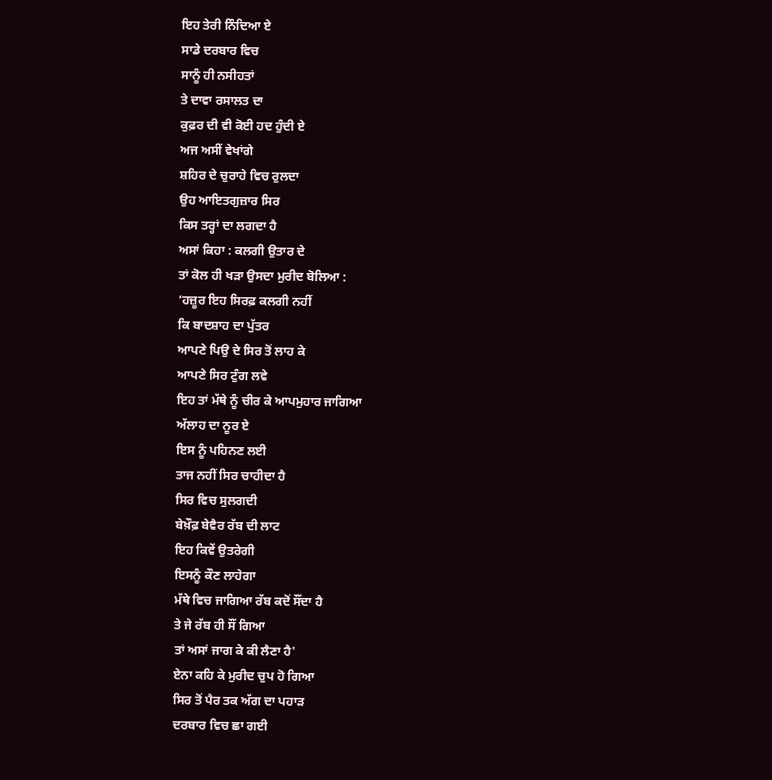ਇਹ ਤੇਰੀ ਨਿੰਦਿਆ ਏ
ਸਾਡੇ ਦਰਬਾਰ ਵਿਚ
ਸਾਨੂੰ ਹੀ ਨਸੀਹਤਾਂ
ਤੇ ਦਾਵਾ ਰਸਾਲਤ ਦਾ
ਕੁਫ਼ਰ ਦੀ ਵੀ ਕੋਈ ਹਦ ਹੁੰਦੀ ਏ
ਅਜ ਅਸੀਂ ਵੇਖਾਂਗੇ
ਸ਼ਹਿਰ ਦੇ ਚੁਰਾਹੇ ਵਿਚ ਰੁਲਦਾ
ਉਹ ਆਇਤਗੁਜ਼ਾਰ ਸਿਰ
ਕਿਸ ਤਰ੍ਹਾਂ ਦਾ ਲਗਦਾ ਹੈ
ਅਸਾਂ ਕਿਹਾ : ਕਲਗੀ ਉਤਾਰ ਦੇ
ਤਾਂ ਕੋਲ ਹੀ ਖੜਾ ਉਸਦਾ ਮੁਰੀਦ ਬੋਲਿਆ :
‘ਹਜ਼ੂਰ ਇਹ ਸਿਰਫ਼ ਕਲਗੀ ਨਹੀਂ
ਕਿ ਬਾਦਸ਼ਾਹ ਦਾ ਪੁੱਤਰ
ਆਪਣੇ ਪਿਉ ਦੇ ਸਿਰ ਤੋਂ ਲਾਹ ਕੇ
ਆਪਣੇ ਸਿਰ ਟੁੰਗ ਲਵੇ
ਇਹ ਤਾਂ ਮੱਥੇ ਨੂੰ ਚੀਰ ਕੇ ਆਪਮੁਹਾਰ ਜਾਗਿਆ
ਅੱਲਾਹ ਦਾ ਨੂਰ ਏ
ਇਸ ਨੂੰ ਪਹਿਨਣ ਲਈ
ਤਾਜ ਨਹੀਂ ਸਿਰ ਚਾਹੀਦਾ ਹੈ
ਸਿਰ ਵਿਚ ਸੁਲਗਦੀ
ਬੇਖ਼ੌਫ਼ ਬੇਵੈਰ ਰੱਬ ਦੀ ਲਾਟ
ਇਹ ਕਿਵੇਂ ਉਤਰੇਗੀ
ਇਸਨੂੰ ਕੌਣ ਲਾਹੇਗਾ
ਮੱਥੇ ਵਿਚ ਜਾਗਿਆ ਰੱਬ ਕਦੋਂ ਸੌਂਦਾ ਹੈ
ਤੇ ਜੇ ਰੱਬ ਹੀ ਸੌਂ ਗਿਆ
ਤਾਂ ਅਸਾਂ ਜਾਗ ਕੇ ਕੀ ਲੈਣਾ ਹੈ'
ਏਨਾ ਕਹਿ ਕੇ ਮੁਰੀਦ ਚੁਪ ਹੋ ਗਿਆ
ਸਿਰ ਤੋਂ ਪੈਰ ਤਕ ਅੱਗ ਦਾ ਪਹਾੜ
ਦਰਬਾਰ ਵਿਚ ਛਾ ਗਈ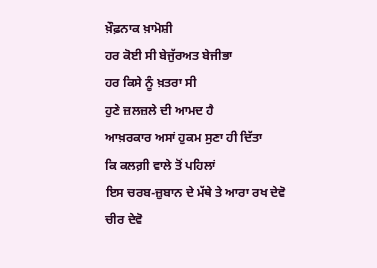ਖ਼ੌਫ਼ਨਾਕ ਖ਼ਾਮੋਸ਼ੀ
ਹਰ ਕੋਈ ਸੀ ਬੇਜੁੱਰਅਤ ਬੇਜੀਭਾ
ਹਰ ਕਿਸੇ ਨੂੰ ਖ਼ਤਰਾ ਸੀ
ਹੁਣੇ ਜ਼ਲਜ਼ਲੇ ਦੀ ਆਮਦ ਹੈ
ਆਖ਼ਰਕਾਰ ਅਸਾਂ ਹੁਕਮ ਸੁਣਾ ਹੀ ਦਿੱਤਾ
ਕਿ ਕਲਗ਼ੀ ਵਾਲੇ ਤੋਂ ਪਹਿਲਾਂ
ਇਸ ਚਰਬ-ਜ਼ੁਬਾਨ ਦੇ ਮੱਥੇ ਤੇ ਆਰਾ ਰਖ ਦੇਵੋ
ਚੀਰ ਦੇਵੋ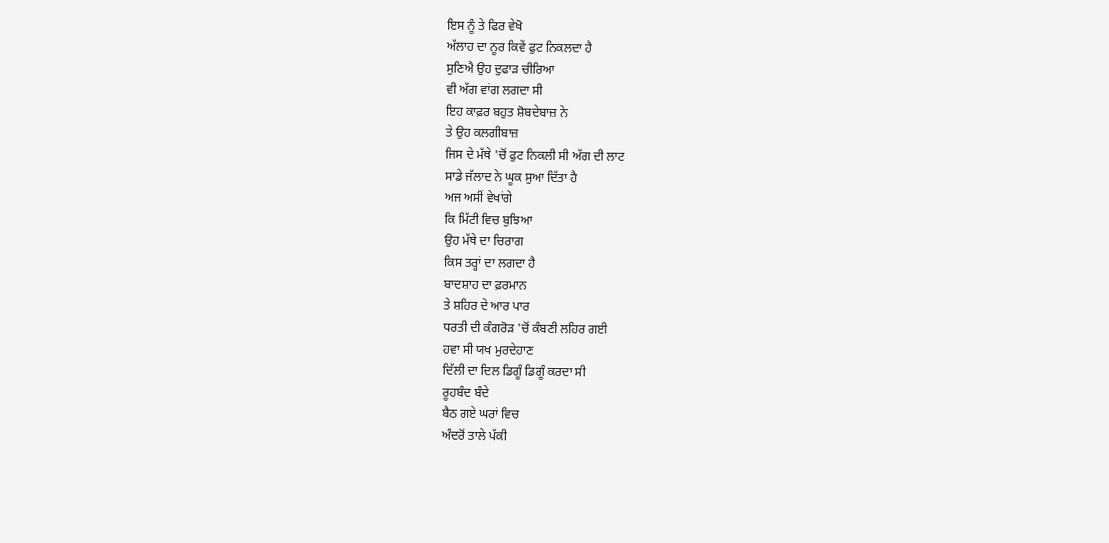ਇਸ ਨੂੰ ਤੇ ਫਿਰ ਵੇਖੋ
ਅੱਲਾਹ ਦਾ ਨੂਰ ਕਿਵੇਂ ਫੁਟ ਨਿਕਲਦਾ ਹੈ
ਸੁਣਿਐ ਉਹ ਦੁਫਾੜ ਚੀਰਿਆ
ਵੀ ਅੱਗ ਵਾਂਗ ਲਗਦਾ ਸੀ
ਇਹ ਕਾਫ਼ਰ ਬਹੁਤ ਸ਼ੋਬਦੇਬਾਜ਼ ਨੇ
ਤੇ ਉਹ ਕਲਗੀਬਾਜ਼
ਜਿਸ ਦੇ ਮੱਥੇ 'ਚੋਂ ਫੁਟ ਨਿਕਲੀ ਸੀ ਅੱਗ ਦੀ ਲਾਟ
ਸਾਡੇ ਜੱਲਾਦ ਨੇ ਘੂਕ ਸੁਆ ਦਿੱਤਾ ਹੈ
ਅਜ ਅਸੀਂ ਵੇਖਾਂਗੇ
ਕਿ ਮਿੱਟੀ ਵਿਚ ਬੁਝਿਆ
ਉਹ ਮੱਥੇ ਦਾ ਚਿਰਾਗ
ਕਿਸ ਤਰ੍ਹਾਂ ਦਾ ਲਗਦਾ ਹੈ
ਬਾਦਸ਼ਾਹ ਦਾ ਫ਼ਰਮਾਨ
ਤੇ ਸ਼ਹਿਰ ਦੇ ਆਰ ਪਾਰ
ਧਰਤੀ ਦੀ ਕੰਗਰੋੜ 'ਚੋਂ ਕੰਬਣੀ ਲਹਿਰ ਗਈ
ਹਵਾ ਸੀ ਯਖ ਮੁਰਦੇਹਾਣ
ਦਿੱਲੀ ਦਾ ਦਿਲ ਡਿਗੂੰ ਡਿਗੂੰ ਕਰਦਾ ਸੀ
ਰੂਹਬੰਦ ਬੰਦੇ
ਬੈਠ ਗਏ ਘਰਾਂ ਵਿਚ
ਅੰਦਰੋਂ ਤਾਲੇ ਪੱਕੀ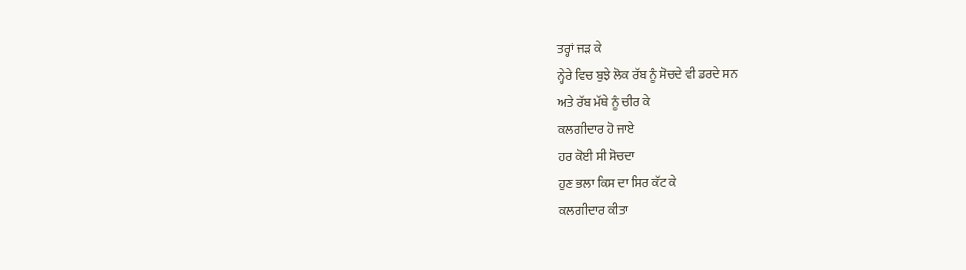ਤਰ੍ਹਾਂ ਜੜ ਕੇ
ਨ੍ਹੇਰੇ ਵਿਚ ਬੁਝੇ ਲੋਕ ਰੱਬ ਨੂੰ ਸੋਚਦੇ ਵੀ ਡਰਦੇ ਸਨ
ਅਤੇ ਰੱਬ ਮੱਥੇ ਨੂੰ ਚੀਰ ਕੇ
ਕਲਗੀਦਾਰ ਹੋ ਜਾਏ
ਹਰ ਕੋਈ ਸੀ ਸੋਚਦਾ
ਹੁਣ ਭਲਾ ਕਿਸ ਦਾ ਸਿਰ ਕੱਟ ਕੇ
ਕਲਗੀਦਾਰ ਕੀਤਾ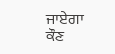ਜਾਏਗਾ
ਕੌਣ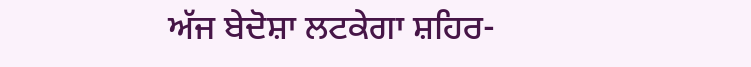ਅੱਜ ਬੇਦੋਸ਼ਾ ਲਟਕੇਗਾ ਸ਼ਹਿਰ-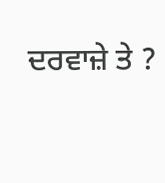ਦਰਵਾਜ਼ੇ ਤੇ ?